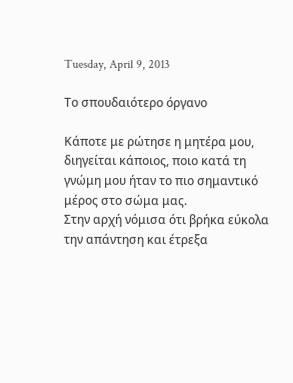Tuesday, April 9, 2013

Το σπουδαιότερο όργανο

Κάποτε με ρώτησε η μητέρα μου, διηγείται κάποιος, ποιο κατά τη γνώμη μου ήταν το πιο σημαντικό μέρος στο σώμα μας.
Στην αρχή νόμισα ότι βρήκα εύκολα την απάντηση και έτρεξα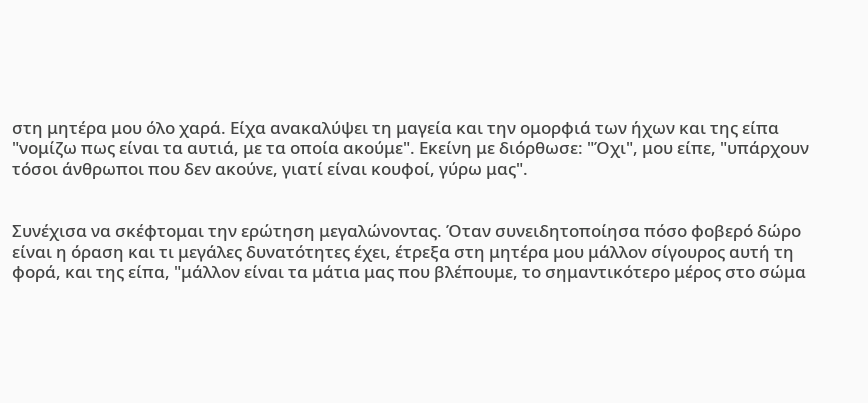στη μητέρα μου όλο χαρά. Είχα ανακαλύψει τη μαγεία και την ομορφιά των ήχων και της είπα "νομίζω πως είναι τα αυτιά, με τα οποία ακούμε". Εκείνη με διόρθωσε: "Όχι", μου είπε, "υπάρχουν τόσοι άνθρωποι που δεν ακούνε, γιατί είναι κουφοί, γύρω μας".


Συνέχισα να σκέφτομαι την ερώτηση μεγαλώνοντας. Όταν συνειδητοποίησα πόσο φοβερό δώρο είναι η όραση και τι μεγάλες δυνατότητες έχει, έτρεξα στη μητέρα μου μάλλον σίγουρος αυτή τη φορά, και της είπα, "μάλλον είναι τα μάτια μας που βλέπουμε, το σημαντικότερο μέρος στο σώμα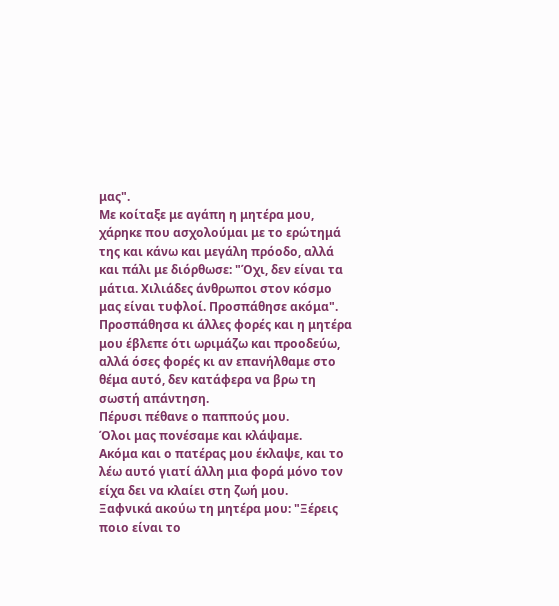μας".
Με κοίταξε με αγάπη η μητέρα μου, χάρηκε που ασχολούμαι με το ερώτημά της και κάνω και μεγάλη πρόοδο, αλλά και πάλι με διόρθωσε: "Όχι, δεν είναι τα μάτια. Χιλιάδες άνθρωποι στον κόσμο μας είναι τυφλοί. Προσπάθησε ακόμα".
Προσπάθησα κι άλλες φορές και η μητέρα μου έβλεπε ότι ωριμάζω και προοδεύω, αλλά όσες φορές κι αν επανήλθαμε στο θέμα αυτό, δεν κατάφερα να βρω τη σωστή απάντηση.
Πέρυσι πέθανε ο παππούς μου.
Όλοι μας πονέσαμε και κλάψαμε.
Ακόμα και ο πατέρας μου έκλαψε, και το λέω αυτό γιατί άλλη μια φορά μόνο τον είχα δει να κλαίει στη ζωή μου.
Ξαφνικά ακούω τη μητέρα μου: "Ξέρεις ποιο είναι το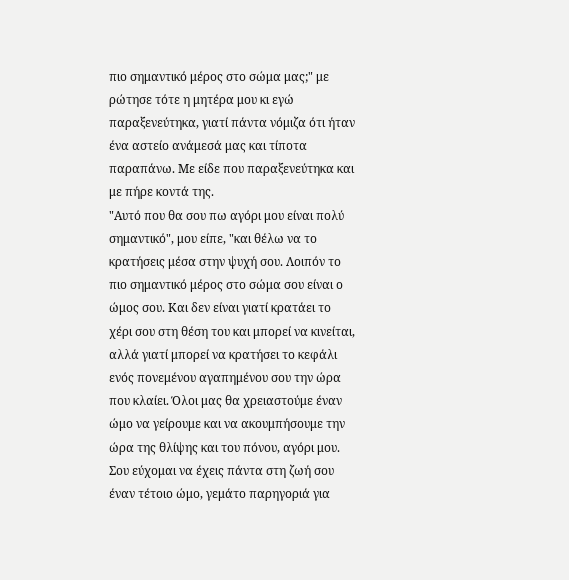πιο σημαντικό μέρος στο σώμα μας;" με ρώτησε τότε η μητέρα μου κι εγώ παραξενεύτηκα, γιατί πάντα νόμιζα ότι ήταν ένα αστείο ανάμεσά μας και τίποτα παραπάνω. Με είδε που παραξενεύτηκα και με πήρε κοντά της.
"Αυτό που θα σου πω αγόρι μου είναι πολύ σημαντικό", μου είπε, "και θέλω να το κρατήσεις μέσα στην ψυχή σου. Λοιπόν το πιο σημαντικό μέρος στο σώμα σου είναι ο ώμος σου. Και δεν είναι γιατί κρατάει το χέρι σου στη θέση του και μπορεί να κινείται, αλλά γιατί μπορεί να κρατήσει το κεφάλι ενός πονεμένου αγαπημένου σου την ώρα που κλαίει. Όλοι μας θα χρειαστούμε έναν ώμο να γείρουμε και να ακουμπήσουμε την ώρα της θλίψης και του πόνου, αγόρι μου. Σου εύχομαι να έχεις πάντα στη ζωή σου έναν τέτοιο ώμο, γεμάτο παρηγοριά για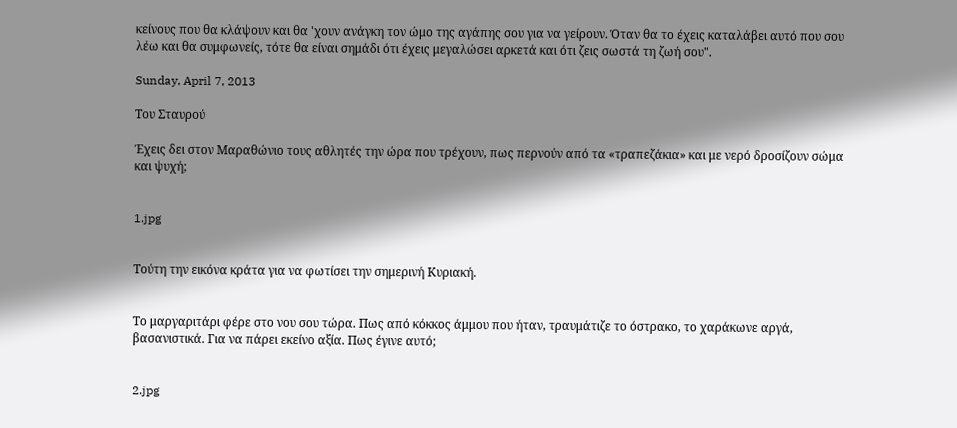κείνους που θα κλάψουν και θα 'χουν ανάγκη τον ώμο της αγάπης σου για να γείρουν. Όταν θα το έχεις καταλάβει αυτό που σου λέω και θα συμφωνείς, τότε θα είναι σημάδι ότι έχεις μεγαλώσει αρκετά και ότι ζεις σωστά τη ζωή σου".

Sunday, April 7, 2013

Του Σταυρού

Έχεις δει στον Μαραθώνιο τους αθλητές την ώρα που τρέχουν, πως περνούν από τα «τραπεζάκια» και με νερό δροσίζουν σώμα και ψυχή;


1.jpg


Τούτη την εικόνα κράτα για να φωτίσει την σημερινή Κυριακή.


Το μαργαριτάρι φέρε στο νου σου τώρα. Πως από κόκκος άμμου που ήταν, τραυμάτιζε το όστρακο, το χαράκωνε αργά, βασανιστικά. Για να πάρει εκείνο αξία. Πως έγινε αυτό;


2.jpg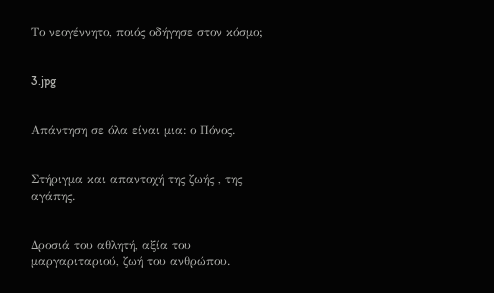Το νεογέννητο, ποιός οδήγησε στον κόσμο;


3.jpg


Απάντηση σε όλα είναι μια: ο Πόνος.


Στήριγμα και απαντοχή της ζωής , της αγάπης.


Δροσιά του αθλητή, αξία του μαργαριταριού, ζωή του ανθρώπου.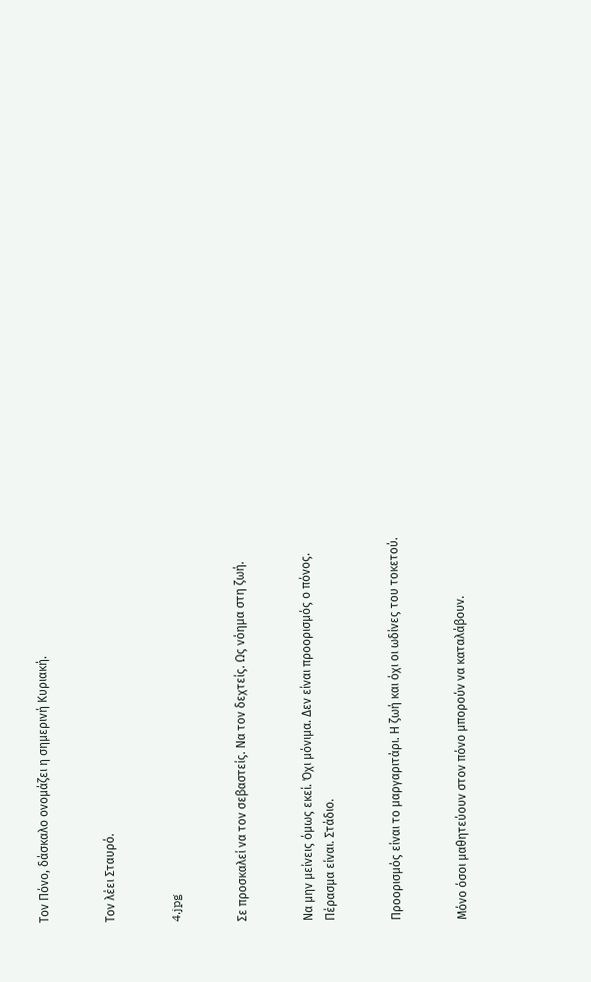Τον Πόνο, δάσκαλο ονομάζει η σημερινή Κυριακή.


Τον λέει Σταυρό.


4.jpg


Σε προσκαλεί να τον σεβαστείς. Να τον δεχτείς. Ως νόημα στη ζωή.


Να μην μείνεις όμως εκεί. Όχι μόνιμα. Δεν είναι προορισμός ο πόνος. Πέρασμα είναι. Στάδιο.


Προορισμός είναι το μαργαριτάρι. Η ζωή και όχι οι ωδίνες του τοκετού.


Μόνο όσοι μαθητεύουν στον πόνο μπορούν να καταλάβουν.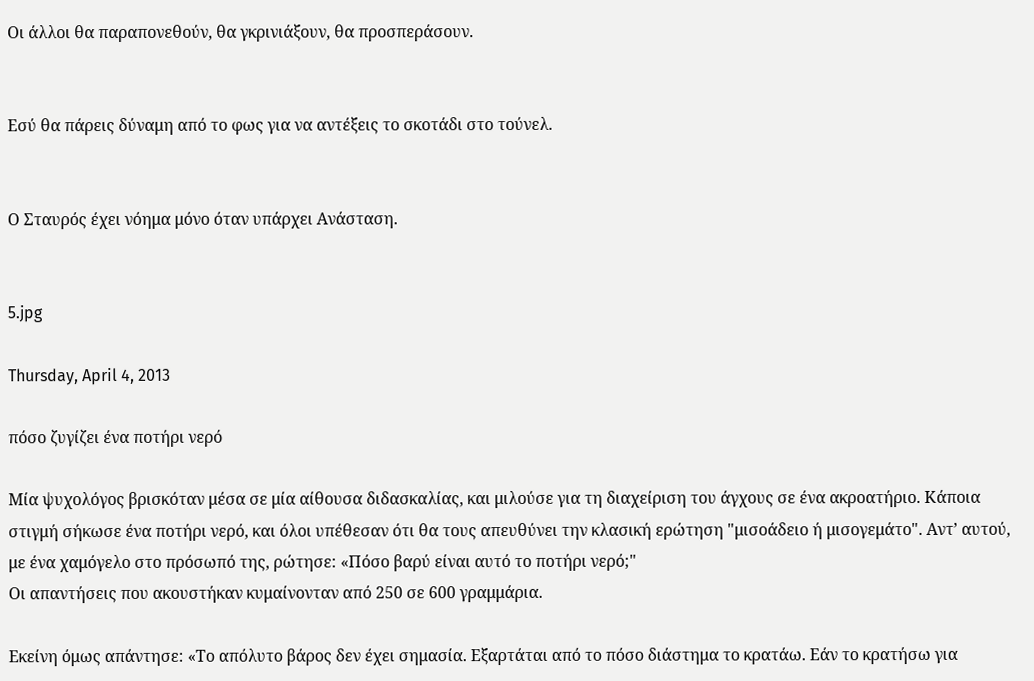Οι άλλοι θα παραπονεθούν, θα γκρινιάξουν, θα προσπεράσουν.


Εσύ θα πάρεις δύναμη από το φως για να αντέξεις το σκοτάδι στο τούνελ.


Ο Σταυρός έχει νόημα μόνο όταν υπάρχει Ανάσταση.


5.jpg

Thursday, April 4, 2013

πόσο ζυγίζει ένα ποτήρι νερό

Μία ψυχολόγος βρισκόταν μέσα σε μία αίθουσα διδασκαλίας, και μιλούσε για τη διαχείριση του άγχους σε ένα ακροατήριο. Κάποια στιγμή σήκωσε ένα ποτήρι νερό, και όλοι υπέθεσαν ότι θα τους απευθύνει την κλασική ερώτηση "μισοάδειο ή μισογεμάτο". Αντ’ αυτού, με ένα χαμόγελο στο πρόσωπό της, ρώτησε: «Πόσο βαρύ είναι αυτό το ποτήρι νερό;"
Οι απαντήσεις που ακουστήκαν κυμαίνονταν από 250 σε 600 γραμμάρια.

Εκείνη όμως απάντησε: «Το απόλυτο βάρος δεν έχει σημασία. Εξαρτάται από το πόσο διάστημα το κρατάω. Εάν το κρατήσω για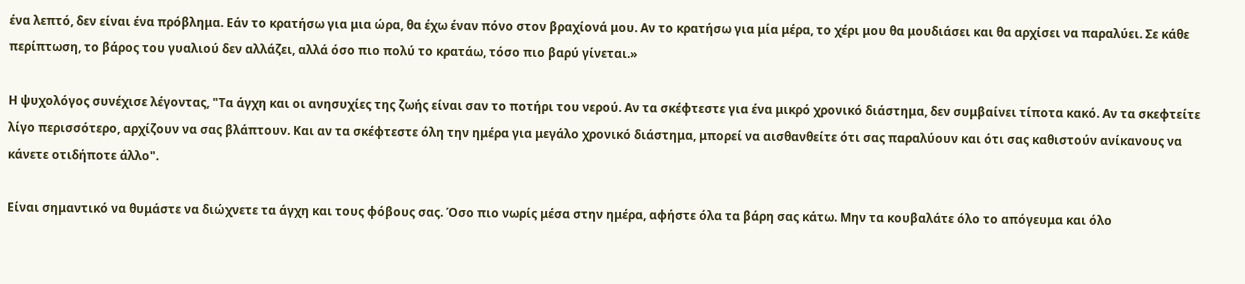ένα λεπτό, δεν είναι ένα πρόβλημα. Εάν το κρατήσω για μια ώρα, θα έχω έναν πόνο στον βραχίονά μου. Αν το κρατήσω για μία μέρα, το χέρι μου θα μουδιάσει και θα αρχίσει να παραλύει. Σε κάθε περίπτωση, το βάρος του γυαλιού δεν αλλάζει, αλλά όσο πιο πολύ το κρατάω, τόσο πιο βαρύ γίνεται.»

Η ψυχολόγος συνέχισε λέγοντας, "Τα άγχη και οι ανησυχίες της ζωής είναι σαν το ποτήρι του νερού. Αν τα σκέφτεστε για ένα μικρό χρονικό διάστημα, δεν συμβαίνει τίποτα κακό. Αν τα σκεφτείτε λίγο περισσότερο, αρχίζουν να σας βλάπτουν. Και αν τα σκέφτεστε όλη την ημέρα για μεγάλο χρονικό διάστημα, μπορεί να αισθανθείτε ότι σας παραλύουν και ότι σας καθιστούν ανίκανους να κάνετε οτιδήποτε άλλο".

Είναι σημαντικό να θυμάστε να διώχνετε τα άγχη και τους φόβους σας. Όσο πιο νωρίς μέσα στην ημέρα, αφήστε όλα τα βάρη σας κάτω. Μην τα κουβαλάτε όλο το απόγευμα και όλο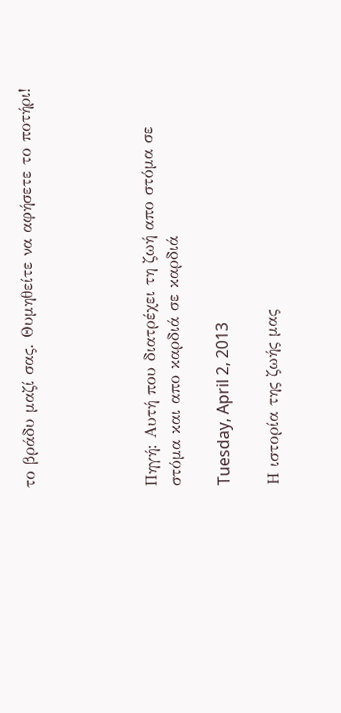το βράδυ μαζί σας. Θυμηθείτε να αφήσετε το ποτήρι!




Πηγή: Αυτή που διατρέχει τη ζωή απο στόμα σε στόμα και απο καρδιά σε καρδιά

Tuesday, April 2, 2013

Η ιστορία της ζωής μας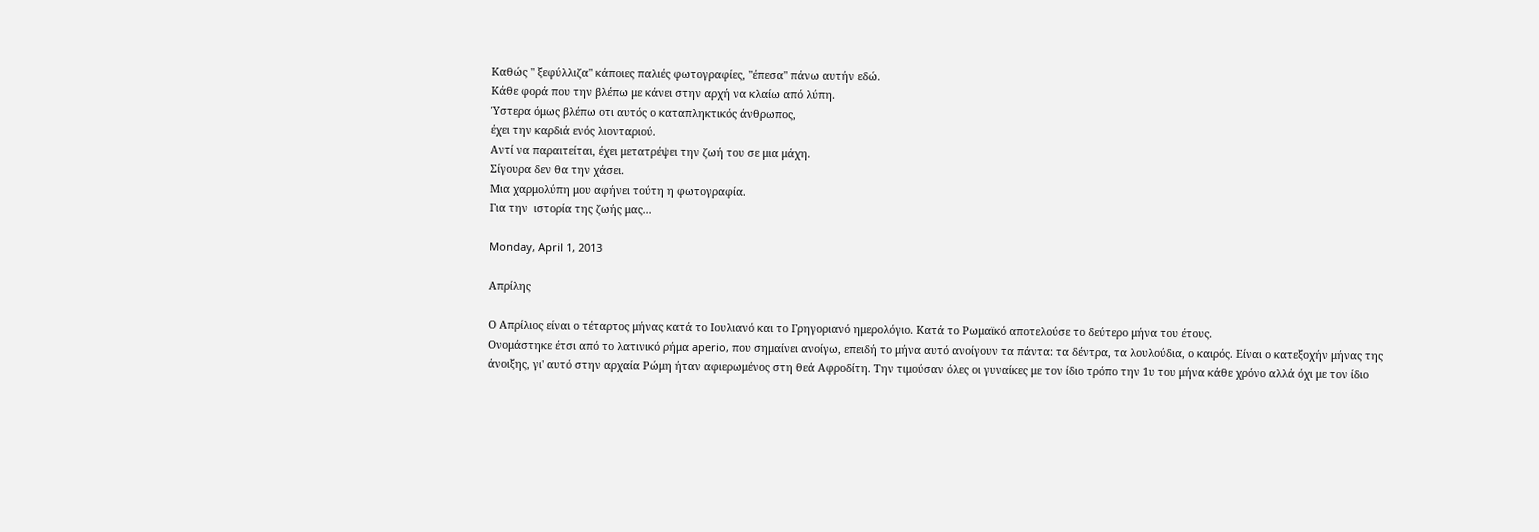Καθώς " ξεφύλλιζα" κάποιες παλιές φωτογραφίες, "έπεσα" πάνω αυτήν εδώ.
Κάθε φορά που την βλέπω με κάνει στην αρχή να κλαίω από λύπη.
Ύστερα όμως βλέπω οτι αυτός ο καταπληκτικός άνθρωπος,
έχει την καρδιά ενός λιονταριού.
Αντί να παραιτείται, έχει μετατρέψει την ζωή του σε μια μάχη.
Σίγουρα δεν θα την χάσει.
Μια χαρμολύπη μου αφήνει τούτη η φωτογραφία.
Για την  ιστορία της ζωής μας...

Monday, April 1, 2013

Απρίλης

Ο Απρίλιος είναι ο τέταρτος μήνας κατά το Ιουλιανό και το Γρηγοριανό ημερολόγιο. Κατά το Ρωμαϊκό αποτελούσε το δεύτερο μήνα του έτους.
Ονομάστηκε έτσι από το λατινικό ρήμα aperio, που σημαίνει ανοίγω, επειδή το μήνα αυτό ανοίγουν τα πάντα: τα δέντρα, τα λουλούδια, ο καιρός. Είναι ο κατεξοχήν μήνας της άνοιξης, γι' αυτό στην αρχαία Ρώμη ήταν αφιερωμένος στη θεά Αφροδίτη. Την τιμούσαν όλες οι γυναίκες με τον ίδιο τρόπο την 1υ του μήνα κάθε χρόνο αλλά όχι με τον ίδιο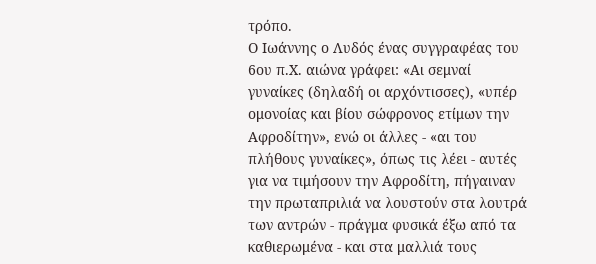τρόπο.
Ο Ιωάννης ο Λυδός ένας συγγραφέας του 6ου π.Χ. αιώνα γράφει: «Αι σεμναί γυναίκες (δηλαδή οι αρχόντισσες), «υπέρ ομονοίας και βίου σώφρονος ετίμων την Αφροδίτην», ενώ οι άλλες - «αι του πλήθους γυναίκες», όπως τις λέει - αυτές για να τιμήσουν την Αφροδίτη, πήγαιναν την πρωταπριλιά να λουστούν στα λουτρά των αντρών - πράγμα φυσικά έξω από τα καθιερωμένα - και στα μαλλιά τους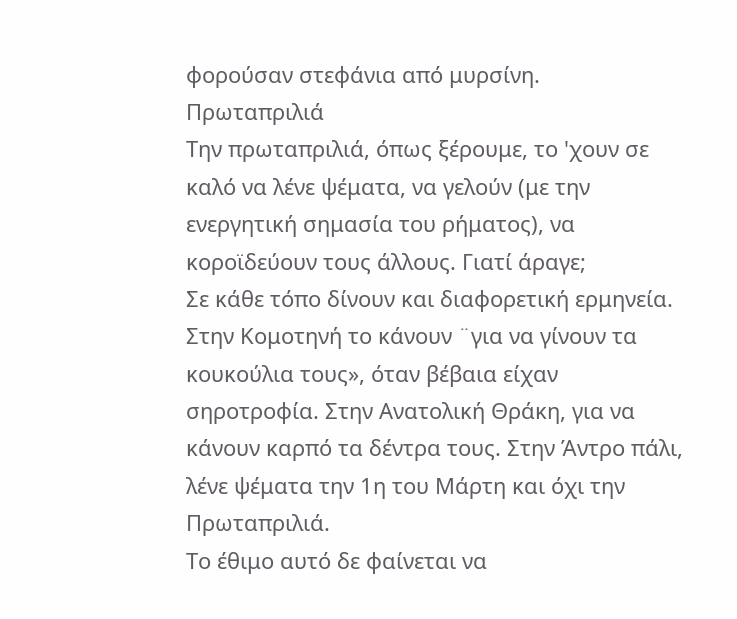φορούσαν στεφάνια από μυρσίνη.
Πρωταπριλιά
Την πρωταπριλιά, όπως ξέρουμε, το 'χουν σε καλό να λένε ψέματα, να γελούν (με την ενεργητική σημασία του ρήματος), να κοροϊδεύουν τους άλλους. Γιατί άραγε;
Σε κάθε τόπο δίνουν και διαφορετική ερμηνεία. Στην Κομοτηνή το κάνουν ¨για να γίνουν τα κουκούλια τους», όταν βέβαια είχαν σηροτροφία. Στην Ανατολική Θράκη, για να κάνουν καρπό τα δέντρα τους. Στην Άντρο πάλι, λένε ψέματα την 1η του Μάρτη και όχι την Πρωταπριλιά.
Το έθιμο αυτό δε φαίνεται να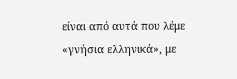είναι από αυτά που λέμε «γνήσια ελληνικά», με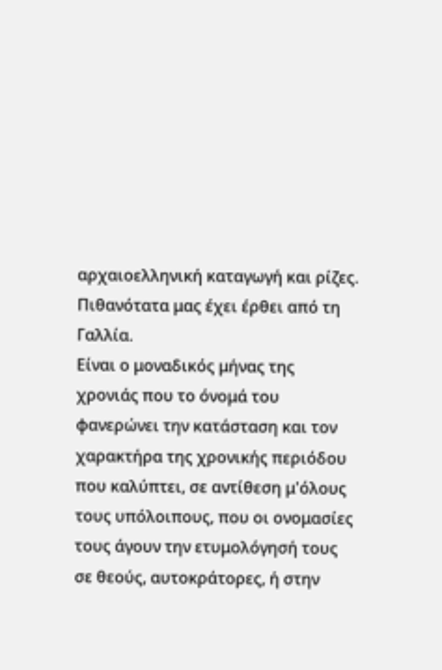αρχαιοελληνική καταγωγή και ρίζες. Πιθανότατα μας έχει έρθει από τη Γαλλία.
Είναι ο μοναδικός μήνας της χρονιάς που το όνομά του φανερώνει την κατάσταση και τον χαρακτήρα της χρονικής περιόδου που καλύπτει, σε αντίθεση μ'όλους τους υπόλοιπους, που οι ονομασίες τους άγουν την ετυμολόγησή τους σε θεούς, αυτοκράτορες, ή στην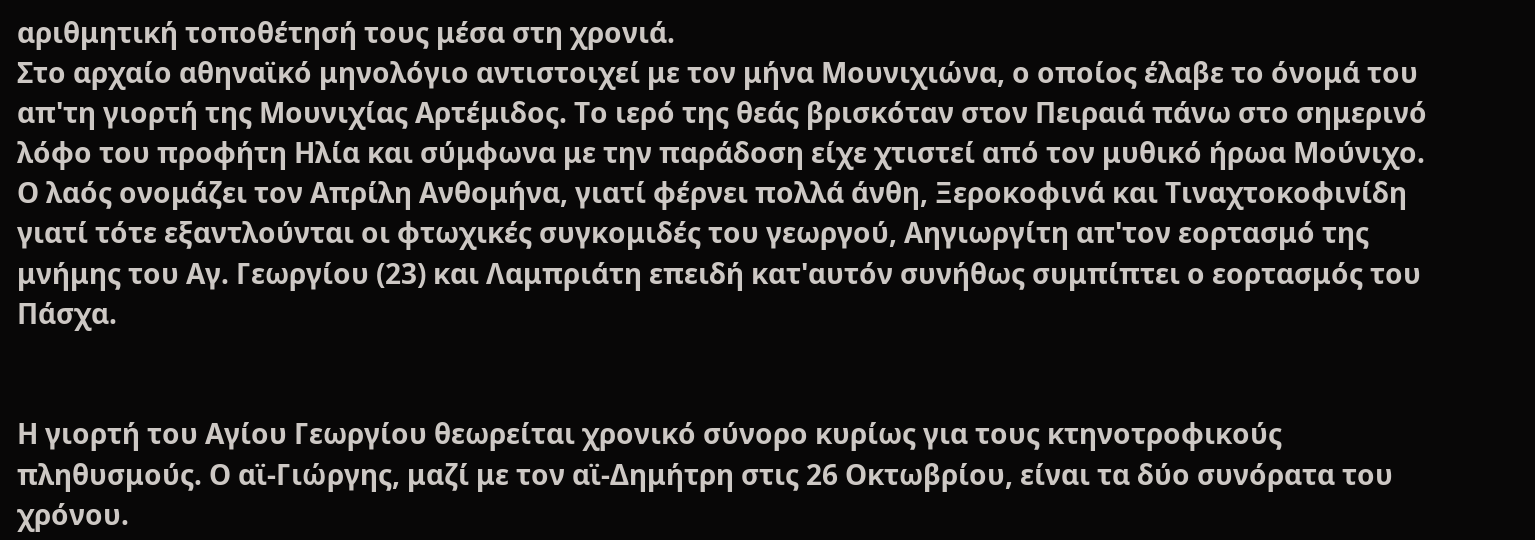αριθμητική τοποθέτησή τους μέσα στη χρονιά.
Στο αρχαίο αθηναϊκό μηνολόγιο αντιστοιχεί με τον μήνα Μουνιχιώνα, ο οποίος έλαβε το όνομά του απ'τη γιορτή της Μουνιχίας Αρτέμιδος. Το ιερό της θεάς βρισκόταν στον Πειραιά πάνω στο σημερινό λόφο του προφήτη Ηλία και σύμφωνα με την παράδοση είχε χτιστεί από τον μυθικό ήρωα Μούνιχο.
Ο λαός ονομάζει τον Απρίλη Ανθομήνα, γιατί φέρνει πολλά άνθη, Ξεροκοφινά και Τιναχτοκοφινίδη γιατί τότε εξαντλούνται οι φτωχικές συγκομιδές του γεωργού, Αηγιωργίτη απ'τον εορτασμό της μνήμης του Αγ. Γεωργίου (23) και Λαμπριάτη επειδή κατ'αυτόν συνήθως συμπίπτει ο εορτασμός του Πάσχα.


Η γιορτή του Αγίου Γεωργίου θεωρείται χρονικό σύνορο κυρίως για τους κτηνοτροφικούς πληθυσμούς. Ο αϊ-Γιώργης, μαζί με τον αϊ-Δημήτρη στις 26 Οκτωβρίου, είναι τα δύο συνόρατα του χρόνου.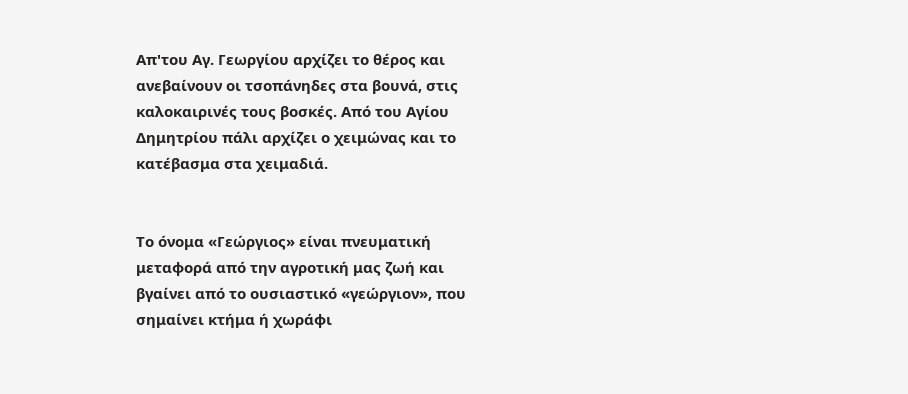Απ'του Αγ. Γεωργίου αρχίζει το θέρος και ανεβαίνουν οι τσοπάνηδες στα βουνά, στις καλοκαιρινές τους βοσκές. Από του Αγίου Δημητρίου πάλι αρχίζει ο χειμώνας και το κατέβασμα στα χειμαδιά.


Το όνομα «Γεώργιος» είναι πνευματική μεταφορά από την αγροτική μας ζωή και βγαίνει από το ουσιαστικό «γεώργιον», που σημαίνει κτήμα ή χωράφι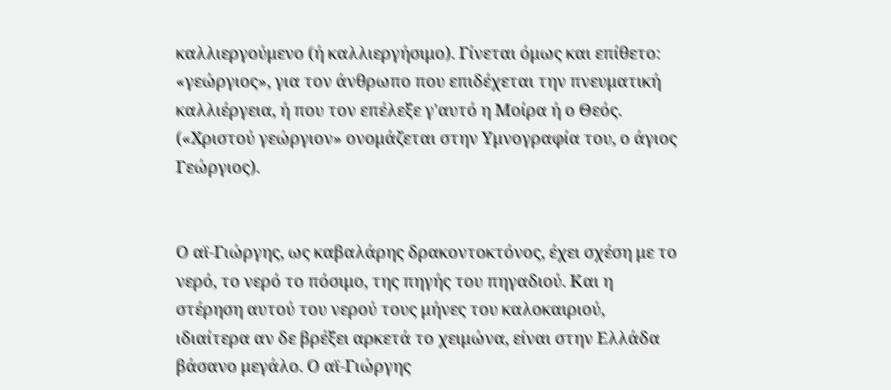καλλιεργούμενο (ή καλλιεργήσιμο). Γίνεται όμως και επίθετο: «γεώργιος», για τον άνθρωπο που επιδέχεται την πνευματική καλλιέργεια, ή που τον επέλεξε γ'αυτό η Μοίρα ή ο Θεός. («Χριστού γεώργιον» ονομάζεται στην Υμνογραφία του, ο άγιος Γεώργιος).


Ο αϊ-Γιώργης, ως καβαλάρης δρακοντοκτόνος, έχει σχέση με το νερό, το νερό το πόσιμο, της πηγής του πηγαδιού. Και η στέρηση αυτού του νερού τους μήνες του καλοκαιριού, ιδιαίτερα αν δε βρέξει αρκετά το χειμώνα, είναι στην Ελλάδα βάσανο μεγάλο. Ο αϊ-Γιώργης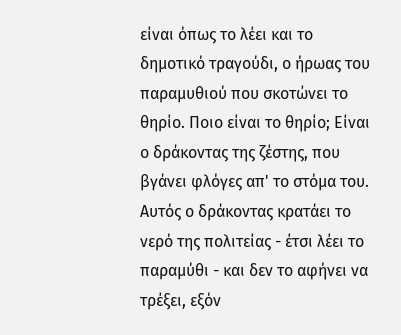είναι όπως το λέει και το δημοτικό τραγούδι, ο ήρωας του παραμυθιού που σκοτώνει το θηρίο. Ποιο είναι το θηρίο; Είναι ο δράκοντας της ζέστης, που βγάνει φλόγες απ' το στόμα του. Αυτός ο δράκοντας κρατάει το νερό της πολιτείας - έτσι λέει το παραμύθι - και δεν το αφήνει να τρέξει, εξόν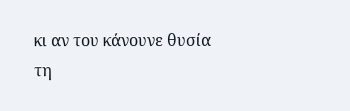κι αν του κάνουνε θυσία τη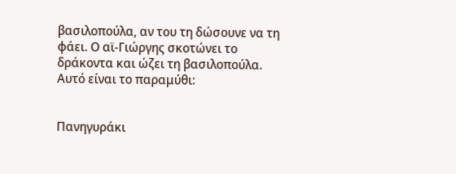βασιλοπούλα, αν του τη δώσουνε να τη φάει. Ο αϊ-Γιώργης σκοτώνει το δράκοντα και ώζει τη βασιλοπούλα. Αυτό είναι το παραμύθι:


Πανηγυράκι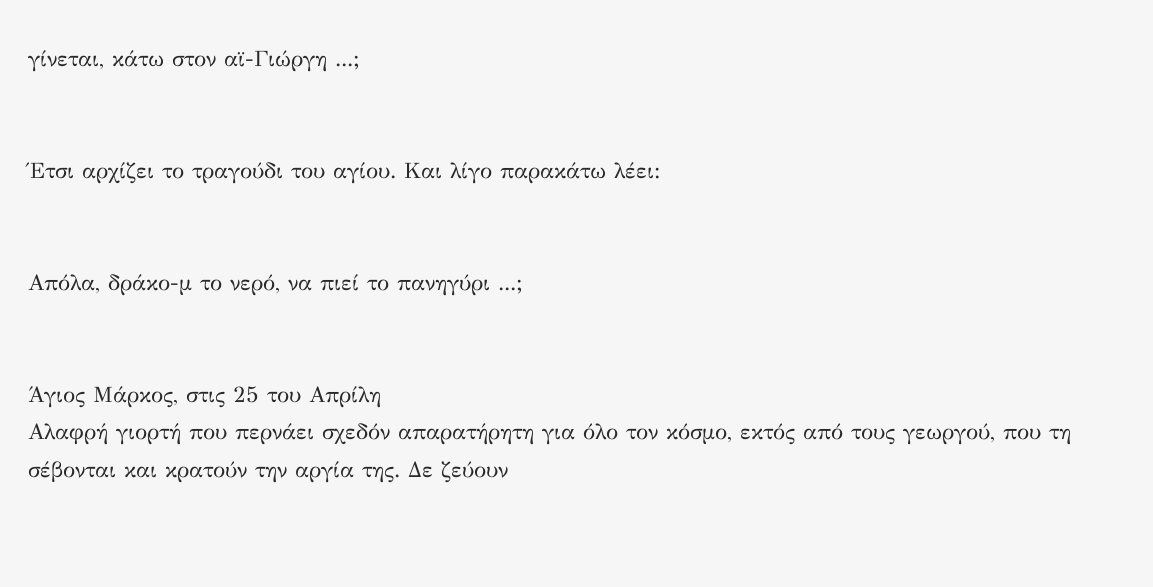γίνεται, κάτω στον αϊ-Γιώργη ...;


Έτσι αρχίζει το τραγούδι του αγίου. Και λίγο παρακάτω λέει:


Απόλα, δράκο-μ το νερό, να πιεί το πανηγύρι ...;


Άγιος Μάρκος, στις 25 του Απρίλη
Αλαφρή γιορτή που περνάει σχεδόν απαρατήρητη για όλο τον κόσμο, εκτός από τους γεωργού, που τη σέβονται και κρατούν την αργία της. Δε ζεύουν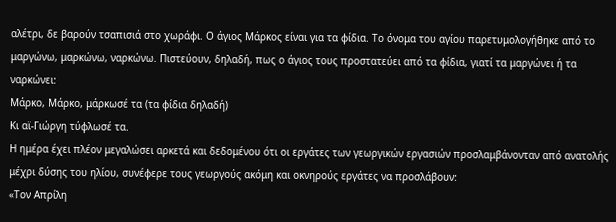αλέτρι, δε βαρούν τσαπισιά στο χωράφι. Ο άγιος Μάρκος είναι για τα φίδια. Το όνομα του αγίου παρετυμολογήθηκε από το μαργώνω, μαρκώνω, ναρκώνω. Πιστεύουν, δηλαδή, πως ο άγιος τους προστατεύει από τα φίδια, γιατί τα μαργώνει ή τα ναρκώνει:
Μάρκο, Μάρκο, μάρκωσέ τα (τα φίδια δηλαδή)
Κι αϊ-Γιώργη τύφλωσέ τα.
Η ημέρα έχει πλέον μεγαλώσει αρκετά και δεδομένου ότι οι εργάτες των γεωργικών εργασιών προσλαμβάνονταν από ανατολής μέχρι δύσης του ηλίου, συνέφερε τους γεωργούς ακόμη και οκνηρούς εργάτες να προσλάβουν:
«Τον Απρίλη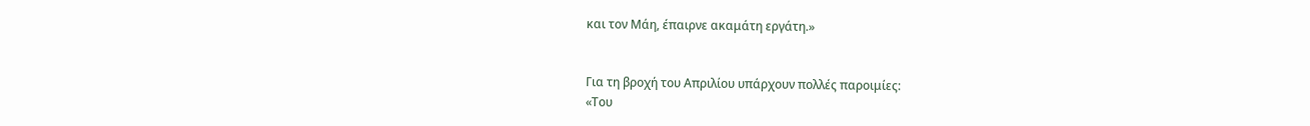και τον Μάη, έπαιρνε ακαμάτη εργάτη.»


Για τη βροχή του Απριλίου υπάρχουν πολλές παροιμίες:
«Του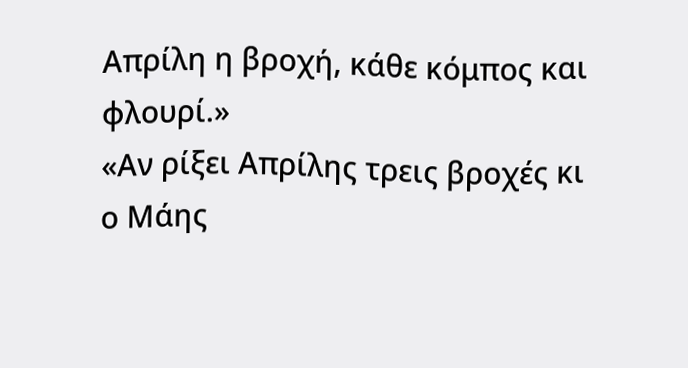Απρίλη η βροχή, κάθε κόμπος και φλουρί.»
«Αν ρίξει Απρίλης τρεις βροχές κι ο Μάης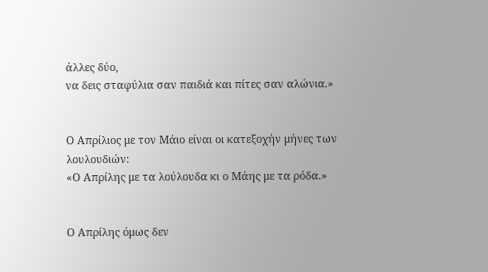άλλες δύο,
να δεις σταφύλια σαν παιδιά και πίτες σαν αλώνια.»


Ο Απρίλιος με τον Μάιο είναι οι κατεξοχήν μήνες των λουλουδιών:
«Ο Απρίλης με τα λούλουδα κι ο Μάης με τα ρόδα.»


Ο Απρίλης όμως δεν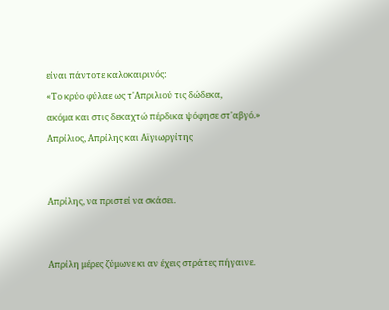είναι πάντοτε καλοκαιρινός:
«Το κρύο φύλαε ως τ'Απριλιού τις δώδεκα,
ακόμα και στις δεκαχτώ πέρδικα ψόφησε στ'αβγό.»
Απρίλιος, Απρίλης και Αϊγιωργίτης


Απρίλης, να πριστεί να σκάσει.


Απρίλη μέρες ζύμωνε κι αν έχεις στράτες πήγαινε.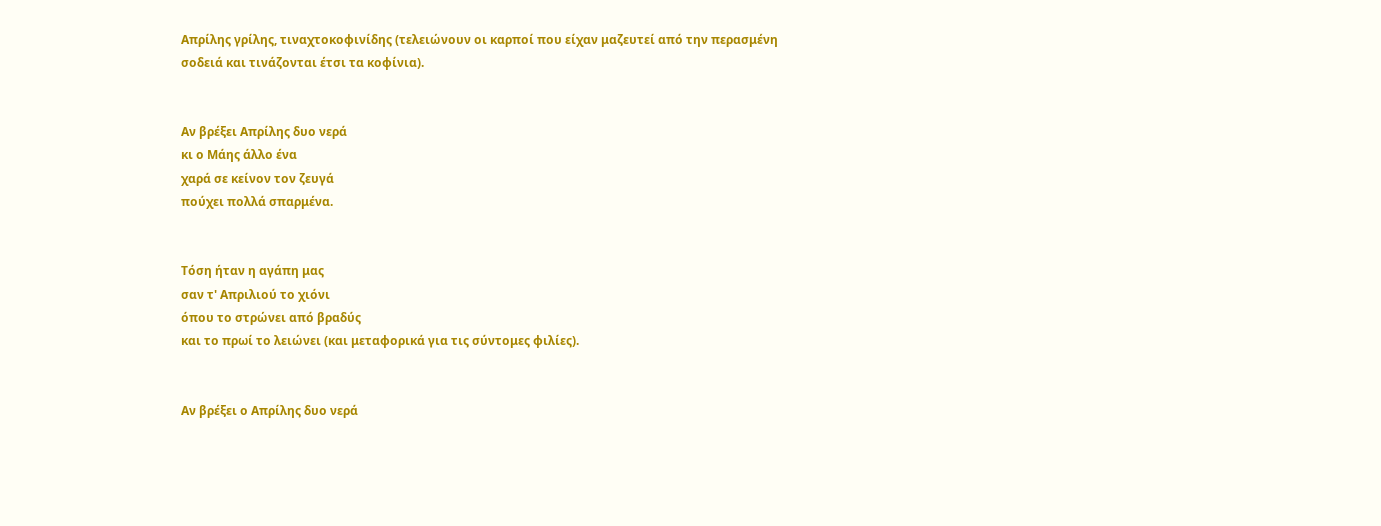Απρίλης γρίλης, τιναχτοκοφινίδης (τελειώνουν οι καρποί που είχαν μαζευτεί από την περασμένη σοδειά και τινάζονται έτσι τα κοφίνια).


Αν βρέξει Απρίλης δυο νερά
κι ο Μάης άλλο ένα
χαρά σε κείνον τον ζευγά
πούχει πολλά σπαρμένα.


Τόση ήταν η αγάπη μας
σαν τ' Απριλιού το χιόνι
όπου το στρώνει από βραδύς
και το πρωί το λειώνει (και μεταφορικά για τις σύντομες φιλίες).


Αν βρέξει ο Απρίλης δυο νερά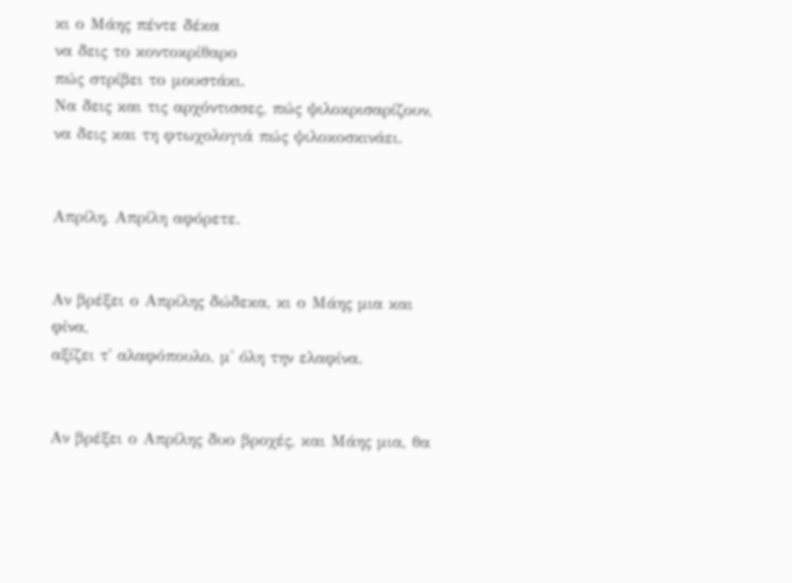κι ο Μάης πέντε δέκα
να δεις το κοντοκρίθαρο
πώς στρίβει το μουστάκι.
Να δεις και τις αρχόντισσες, πώς ψιλοκρισαρίζουν,
να δεις και τη φτωχολογιά πώς ψιλοκοσκινάει.


Απρίλη, Απρίλη αφόρετε.


Αν βρέξει ο Απρίλης δώδεκα, κι ο Μάης μια και φίνα,
αξίζει τ' αλαφόπουλο, μ' όλη την ελαφίνα.


Αν βρέξει ο Απρίλης δυο βροχές, και Μάης μια, θα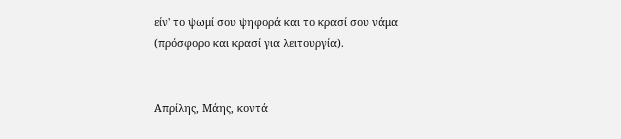είν' το ψωμί σου ψηφορά και το κρασί σου νάμα (πρόσφορο και κρασί για λειτουργία).


Απρίλης, Μάης, κοντά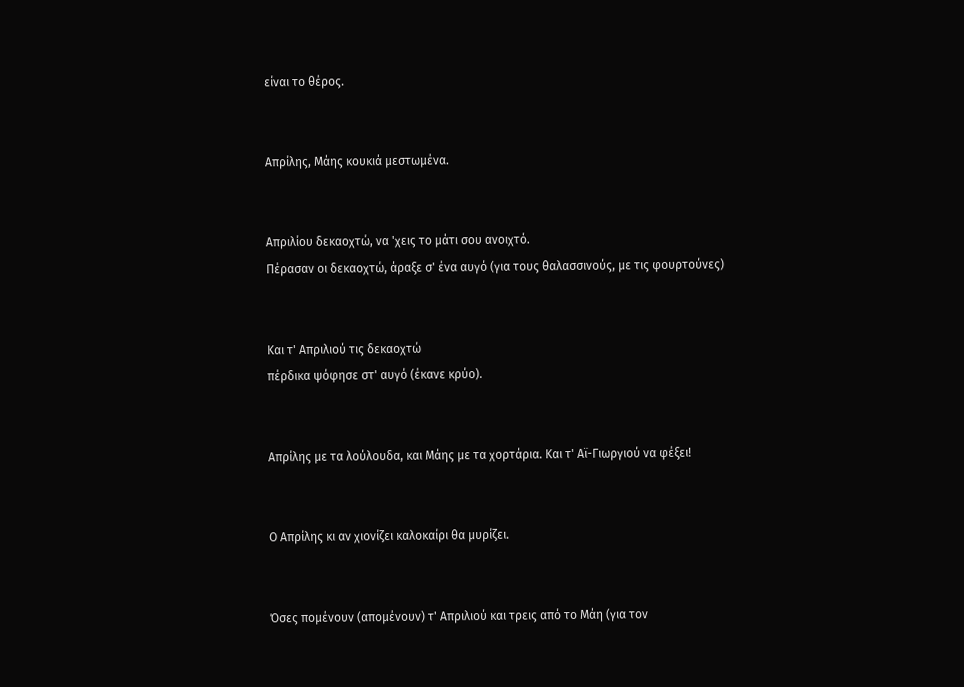είναι το θέρος.


Απρίλης, Μάης κουκιά μεστωμένα.


Απριλίου δεκαοχτώ, να 'χεις το μάτι σου ανοιχτό.
Πέρασαν οι δεκαοχτώ, άραξε σ' ένα αυγό (για τους θαλασσινούς, με τις φουρτούνες)


Και τ' Απριλιού τις δεκαοχτώ
πέρδικα ψόφησε στ' αυγό (έκανε κρύο).


Απρίλης με τα λούλουδα, και Μάης με τα χορτάρια. Και τ' Αϊ-Γιωργιού να φέξει!


Ο Απρίλης κι αν χιονίζει καλοκαίρι θα μυρίζει.


Όσες πομένουν (απομένουν) τ' Απριλιού και τρεις από το Μάη (για τον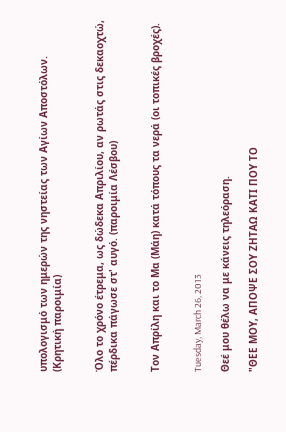υπολογισμό των ημερών της νηστείας των Αγίων Αποστόλων. (Κρητική παροιμία)


Όλο το χρόνο έτρεμα, ως δώδεκα Απριλίου, αν ρωτάς στις δεκαοχτώ, πέρδικα πάγωσε στ' αυγό. (παροιμία Λέσβου)


Τον Απρίλη και το Μα (Μάη) κατά τόπους τα νερά (οι τοπικές βροχές).


Tuesday, March 26, 2013

Θεέ μου θέλω να με κάνεις τηλεόραση.

"ΘΕΕ ΜΟΥ, ΑΠΟΨΕ ΣΟΥ ΖΗΤΑΩ ΚΑΤΙ ΠΟΥ ΤΟ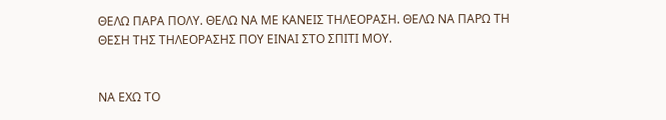ΘΕΛΩ ΠΑΡΑ ΠΟΛΥ. ΘΕΛΩ ΝΑ ΜΕ ΚΑΝΕΙΣ ΤΗΛΕΟΡΑΣΗ. ΘΕΛΩ ΝΑ ΠΑΡΩ ΤΗ ΘΕΣΗ ΤΗΣ ΤΗΛΕΟΡΑΣΗΣ ΠΟΥ ΕΙΝΑΙ ΣΤΟ ΣΠΙΤΙ ΜΟΥ.


ΝΑ ΕΧΩ ΤΟ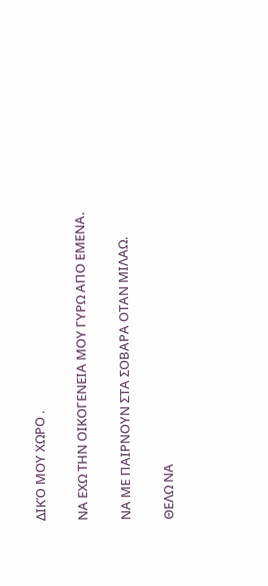ΔΙΚΌ ΜΟΥ ΧΩΡΟ .


ΝΑ ΕΧΩ ΤΗΝ ΟΙΚΟΓΕΝΕΙΑ ΜΟΥ ΓΥΡΩ ΑΠΟ ΕΜΕΝΑ.


ΝΑ ΜΕ ΠΑΙΡΝΟΥΝ ΣΤΑ ΣΟΒΑΡΑ ΟΤΑΝ ΜΙΛΑΩ.


ΘΕΛΩ ΝΑ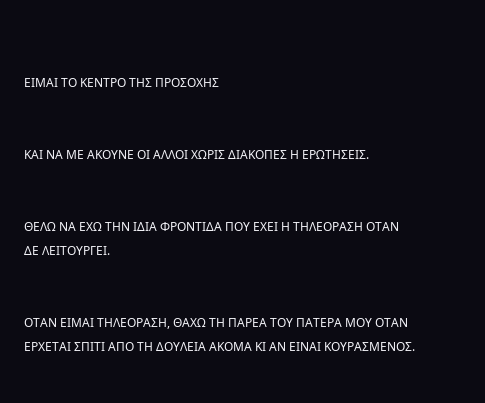ΕΙΜΑΙ ΤΟ ΚΕΝΤΡΟ ΤΗΣ ΠΡΟΣΟΧΗΣ


ΚΑΙ ΝΑ ΜΕ ΑΚΟΥΝΕ ΟΙ ΑΛΛΟΙ ΧΩΡΙΣ ΔΙΑΚΟΠΕΣ Η ΕΡΩΤΗΣΕΙΣ.


ΘΕΛΩ ΝΑ ΕΧΩ ΤΗΝ ΙΔΙΑ ΦΡΟΝΤΙΔΑ ΠΟΥ ΕΧΕΙ Η ΤΗΛΕΟΡΑΣΗ ΟΤΑΝ ΔΕ ΛΕΙΤΟΥΡΓΕΙ.


ΟΤΑΝ ΕΙΜΑΙ ΤΗΛΕΟΡΑΣΗ, ΘΑΧΩ ΤΗ ΠΑΡΕΑ ΤΟΥ ΠΑΤΕΡΑ ΜΟΥ ΟΤΑΝ ΕΡΧΕΤΑΙ ΣΠΙΤΙ ΑΠΟ ΤΗ ΔΟΥΛΕΙΑ ΑΚΟΜΑ ΚΙ ΑΝ ΕΙΝΑΙ ΚΟΥΡΑΣΜΕΝΟΣ.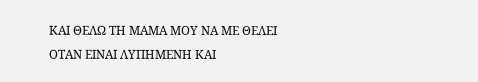ΚΑΙ ΘΕΛΩ ΤΗ ΜΑΜΑ ΜΟΥ ΝΑ ΜΕ ΘΕΛΕΙ ΟΤΑΝ ΕΙΝΑΙ ΛΥΠΗΜΕΝΗ ΚΑΙ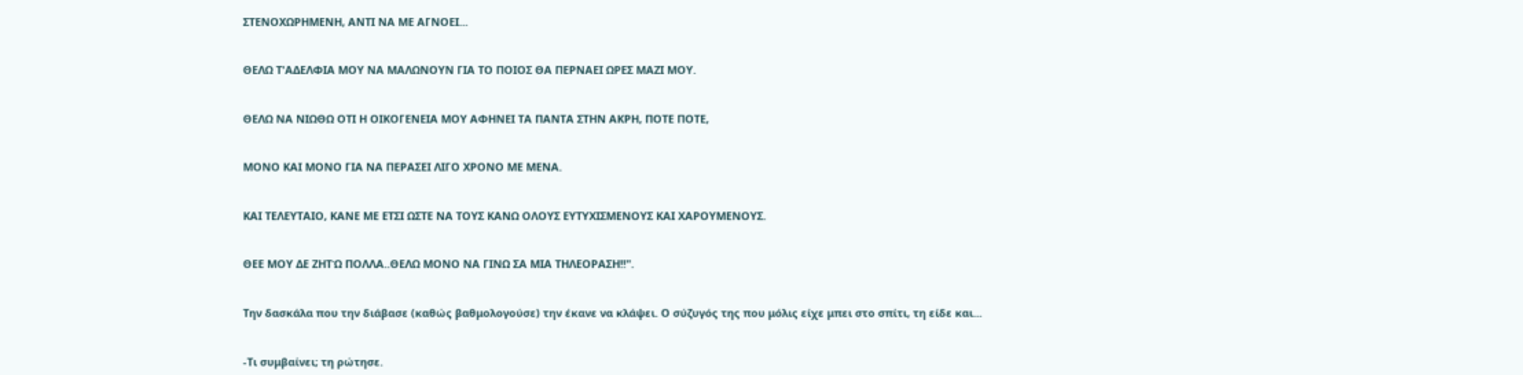ΣΤΕΝΟΧΩΡΗΜΕΝΗ, ΑΝΤΙ ΝΑ ΜΕ ΑΓΝΟΕΙ...


ΘΕΛΩ Τ'ΑΔΕΛΦΙΑ ΜΟΥ ΝΑ ΜΑΛΩΝΟΥΝ ΓΙΑ ΤΟ ΠΟΙΟΣ ΘΑ ΠΕΡΝΑΕΙ ΩΡΕΣ ΜΑΖΙ ΜΟΥ.


ΘΕΛΩ ΝΑ ΝΙΩΘΩ ΟΤΙ Η ΟΙΚΟΓΕΝΕΙΑ ΜΟΥ ΑΦΗΝΕΙ ΤΑ ΠΑΝΤΑ ΣΤΗΝ ΑΚΡΗ, ΠΟΤΕ ΠΟΤΕ,


ΜΟΝΟ ΚΑΙ ΜΟΝΟ ΓΙΑ ΝΑ ΠΕΡΑΣΕΙ ΛΙΓΟ ΧΡΟΝΟ ΜΕ ΜΕΝΑ.


ΚΑΙ ΤΕΛΕΥΤΑΙΟ, ΚΑΝΕ ΜΕ ΕΤΣΙ ΩΣΤΕ ΝΑ ΤΟΥΣ ΚΑΝΩ ΟΛΟΥΣ ΕΥΤΥΧΙΣΜΕΝΟΥΣ ΚΑΙ ΧΑΡΟΥΜΕΝΟΥΣ.


ΘΕΕ ΜΟΥ ΔΕ ΖΗΤΏ ΠΟΛΛΑ..ΘΕΛΩ ΜΟΝΟ ΝΑ ΓΙΝΩ ΣΑ ΜΙΑ ΤΗΛΕΟΡΑΣΗ!!".


Την δασκάλα που την διάβασε (καθώς βαθμολογούσε) την έκανε να κλάψει. Ο σύζυγός της που μόλις είχε μπει στο σπίτι, τη είδε και...


-Τι συμβαίνει; τη ρώτησε.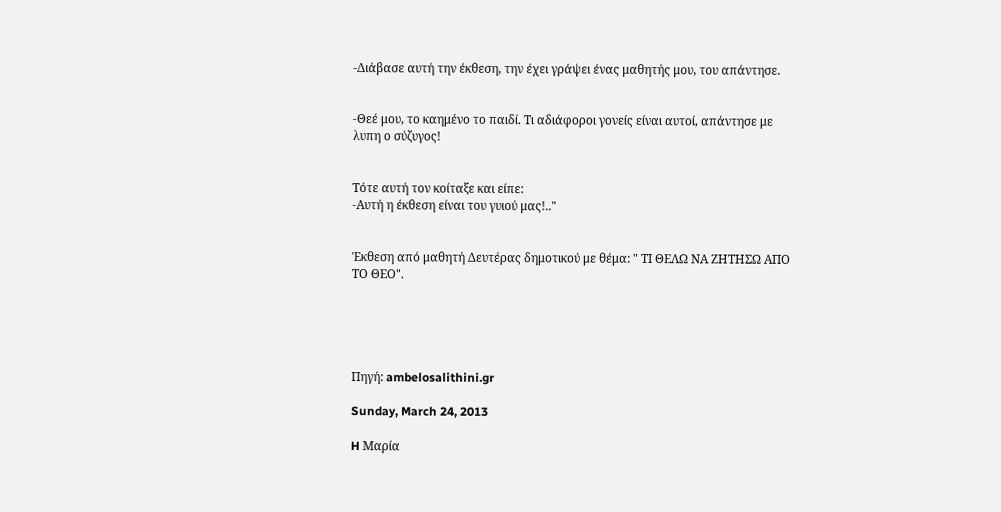-Διάβασε αυτή την έκθεση, την έχει γράψει ένας μαθητής μου, του απάντησε.


-Θεέ μου, το καημένο το παιδί. Τι αδιάφοροι γονείς είναι αυτοί, απάντησε με λυπη ο σύζυγος!


Τότε αυτή τον κοίταξε και είπε:
-Αυτή η έκθεση είναι του γυιού μας!.."


Έκθεση από μαθητή Δευτέρας δημοτικού με θέμα: " ΤΙ ΘΕΛΩ ΝΑ ΖΗΤΗΣΩ ΑΠΟ ΤΟ ΘΕΟ".





Πηγή: ambelosalithini.gr

Sunday, March 24, 2013

H Μαρία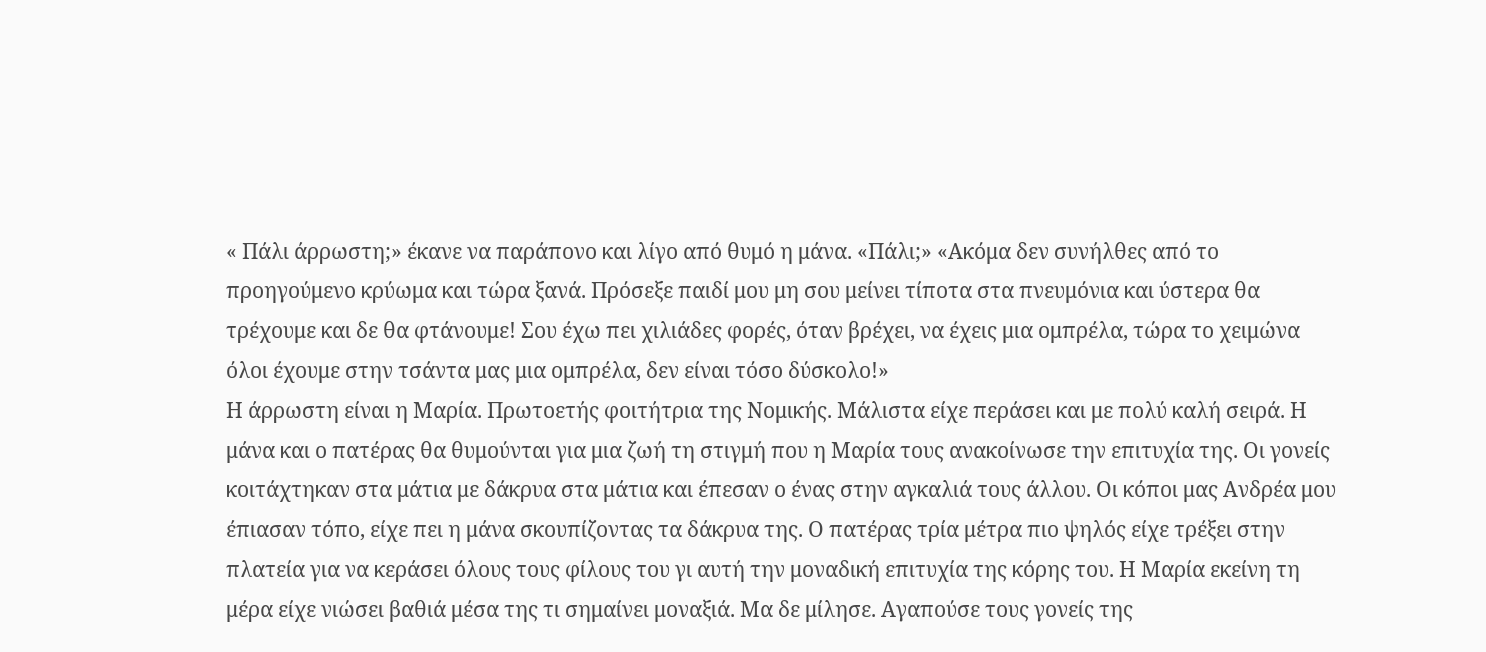« Πάλι άρρωστη;» έκανε να παράπονο και λίγο από θυμό η μάνα. «Πάλι;» «Ακόμα δεν συνήλθες από το προηγούμενο κρύωμα και τώρα ξανά. Πρόσεξε παιδί μου μη σου μείνει τίποτα στα πνευμόνια και ύστερα θα τρέχουμε και δε θα φτάνουμε! Σου έχω πει χιλιάδες φορές, όταν βρέχει, να έχεις μια ομπρέλα, τώρα το χειμώνα όλοι έχουμε στην τσάντα μας μια ομπρέλα, δεν είναι τόσο δύσκολο!»
Η άρρωστη είναι η Μαρία. Πρωτοετής φοιτήτρια της Νομικής. Μάλιστα είχε περάσει και με πολύ καλή σειρά. Η μάνα και ο πατέρας θα θυμούνται για μια ζωή τη στιγμή που η Μαρία τους ανακοίνωσε την επιτυχία της. Οι γονείς κοιτάχτηκαν στα μάτια με δάκρυα στα μάτια και έπεσαν ο ένας στην αγκαλιά τους άλλου. Οι κόποι μας Ανδρέα μου έπιασαν τόπο, είχε πει η μάνα σκουπίζοντας τα δάκρυα της. Ο πατέρας τρία μέτρα πιο ψηλός είχε τρέξει στην πλατεία για να κεράσει όλους τους φίλους του γι αυτή την μοναδική επιτυχία της κόρης του. Η Μαρία εκείνη τη μέρα είχε νιώσει βαθιά μέσα της τι σημαίνει μοναξιά. Μα δε μίλησε. Αγαπούσε τους γονείς της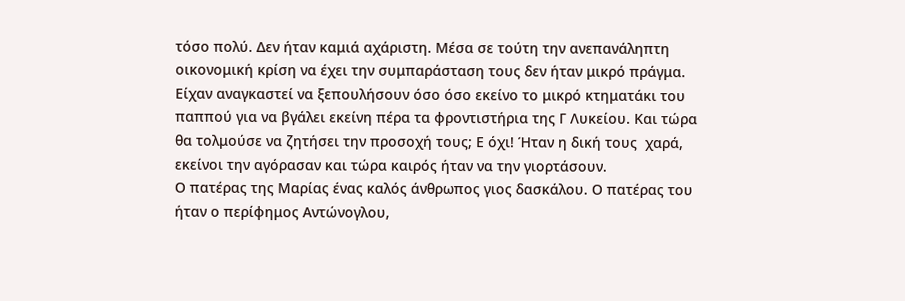τόσο πολύ. Δεν ήταν καμιά αχάριστη. Μέσα σε τούτη την ανεπανάληπτη οικονομική κρίση να έχει την συμπαράσταση τους δεν ήταν μικρό πράγμα. Είχαν αναγκαστεί να ξεπουλήσουν όσο όσο εκείνο το μικρό κτηματάκι του παππού για να βγάλει εκείνη πέρα τα φροντιστήρια της Γ Λυκείου. Και τώρα θα τολμούσε να ζητήσει την προσοχή τους; Ε όχι! Ήταν η δική τους  χαρά, εκείνοι την αγόρασαν και τώρα καιρός ήταν να την γιορτάσουν.
Ο πατέρας της Μαρίας ένας καλός άνθρωπος γιος δασκάλου. Ο πατέρας του ήταν ο περίφημος Αντώνογλου,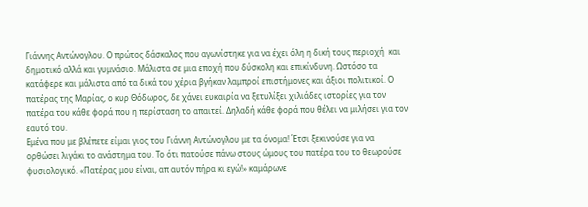Γιάννης Αντώνογλου. Ο πρώτος δάσκαλος που αγωνίστηκε για να έχει όλη η δική τους περιοχή  και δημοτικό αλλά και γυμνάσιο. Μάλιστα σε μια εποχή που δύσκολη και επικίνδυνη. Ωστόσο τα κατάφερε και μάλιστα από τα δικά του χέρια βγήκαν λαμπροί επιστήμονες και άξιοι πολιτικοί. Ο πατέρας της Μαρίας, ο κυρ Θόδωρος, δε χάνει ευκαιρία να ξετυλίξει χιλιάδες ιστορίες για τον πατέρα του κάθε φορά που η περίσταση το απαιτεί. Δηλαδή κάθε φορά που θέλει να μιλήσει για τον εαυτό του.
Εμένα που με βλέπετε είμαι γιος του Γιάννη Αντώνογλου με τα όνομα! Έτσι ξεκινούσε για να ορθώσει λιγάκι το ανάστημα του. Το ότι πατούσε πάνω στους ώμους του πατέρα του το θεωρούσε φυσιολογικό. «Πατέρας μου είναι, απ αυτόν πήρα κι εγώ!» καμάρωνε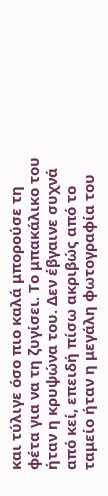και τύλιγε όσο πιο καλά μπορούσε τη φέτα για να τη ζυγίσει. Το μπακάλικο του ήταν η κρυψώνα του. Δεν έβγαινε συχνά από κεί, επειδή πίσω ακριβώς από το ταμείο ήταν η μεγάλη φωτογραφία του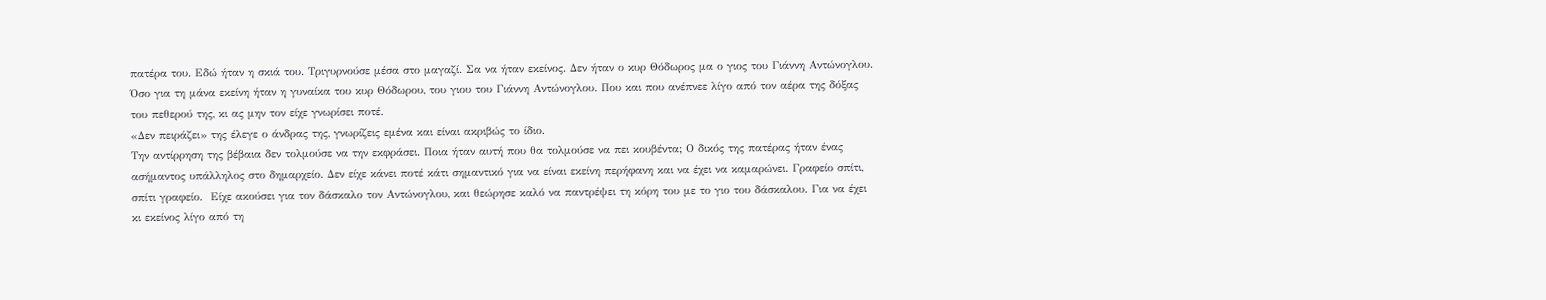πατέρα του. Εδώ ήταν η σκιά του. Τριγυρνούσε μέσα στο μαγαζί. Σα να ήταν εκείνος. Δεν ήταν ο κυρ Θόδωρος μα ο γιος του Γιάννη Αντώνογλου.
Όσο για τη μάνα εκείνη ήταν η γυναίκα του κυρ Θόδωρου, του γιου του Γιάννη Αντώνογλου. Που και που ανέπνεε λίγο από τον αέρα της δόξας του πεθερού της, κι ας μην τον είχε γνωρίσει ποτέ.
«Δεν πειράζει» της έλεγε ο άνδρας της, γνωρίζεις εμένα και είναι ακριβώς το ίδιο.
Την αντίρρηση της βέβαια δεν τολμούσε να την εκφράσει. Ποια ήταν αυτή που θα τολμούσε να πει κουβέντα; Ο δικός της πατέρας ήταν ένας ασήμαντος υπάλληλος στο δημαρχείο. Δεν είχε κάνει ποτέ κάτι σημαντικό για να είναι εκείνη περήφανη και να έχει να καμαρώνει. Γραφείο σπίτι, σπίτι γραφείο.  Είχε ακούσει για τον δάσκαλο τον Αντώνογλου, και θεώρησε καλό να παντρέψει τη κόρη του με το γιο του δάσκαλου. Για να έχει κι εκείνος λίγο από τη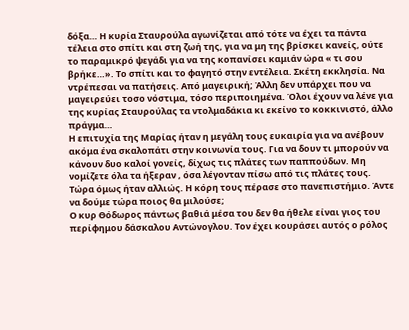δόξα… Η κυρία Σταυρούλα αγωνίζεται από τότε να έχει τα πάντα τέλεια στο σπίτι και στη ζωή της, για να μη της βρίσκει κανείς, ούτε το παραμικρό ψεγάδι για να της κοπανίσει καμιάν ώρα « τι σου βρήκε…». Το σπίτι και το φαγητό στην εντέλεια. Σκέτη εκκλησία. Να ντρέπεσαι να πατήσεις. Από μαγειρική; Άλλη δεν υπάρχει που να μαγειρεύει τοσο νόστιμα, τόσο περιποιημένα. Όλοι έχουν να λένε για της κυρίας Σταυρούλας τα ντολμαδάκια κι εκείνο το κοκκινιστό, άλλο πράγμα…
Η επιτυχία της Μαρίας ήταν η μεγάλη τους ευκαιρία για να ανέβουν ακόμα ένα σκαλοπάτι στην κοινωνία τους. Για να δουν τι μπορούν να κάνουν δυο καλοί γονείς, δίχως τις πλάτες των παππούδων. Μη νομίζετε όλα τα ήξεραν , όσα λέγονταν πίσω από τις πλάτες τους. Τώρα όμως ήταν αλλιώς. Η κόρη τους πέρασε στο πανεπιστήμιο. Άντε να δούμε τώρα ποιος θα μιλούσε;
Ο κυρ Θόδωρος πάντως βαθιά μέσα του δεν θα ήθελε είναι γιος του περίφημου δάσκαλου Αντώνογλου. Τον έχει κουράσει αυτός ο ρόλος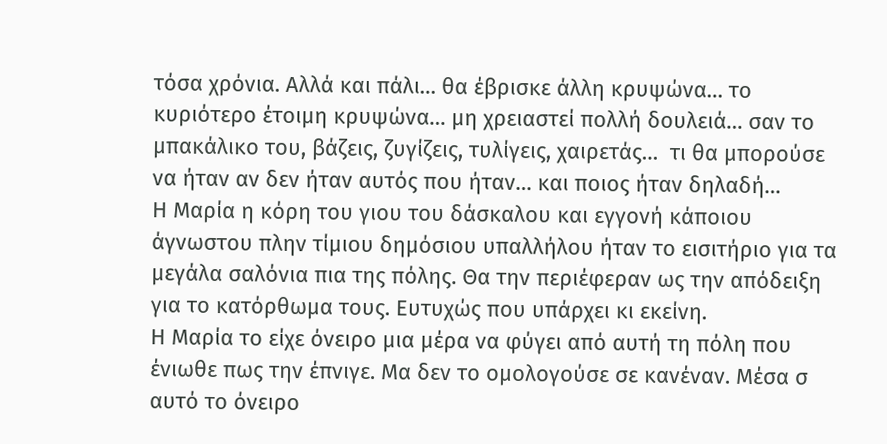τόσα χρόνια. Αλλά και πάλι… θα έβρισκε άλλη κρυψώνα… το κυριότερο έτοιμη κρυψώνα… μη χρειαστεί πολλή δουλειά… σαν το μπακάλικο του, βάζεις, ζυγίζεις, τυλίγεις, χαιρετάς…  τι θα μπορούσε να ήταν αν δεν ήταν αυτός που ήταν… και ποιος ήταν δηλαδή…
Η Μαρία η κόρη του γιου του δάσκαλου και εγγονή κάποιου άγνωστου πλην τίμιου δημόσιου υπαλλήλου ήταν το εισιτήριο για τα μεγάλα σαλόνια πια της πόλης. Θα την περιέφεραν ως την απόδειξη για το κατόρθωμα τους. Ευτυχώς που υπάρχει κι εκείνη.
Η Μαρία το είχε όνειρο μια μέρα να φύγει από αυτή τη πόλη που ένιωθε πως την έπνιγε. Μα δεν το ομολογούσε σε κανέναν. Μέσα σ αυτό το όνειρο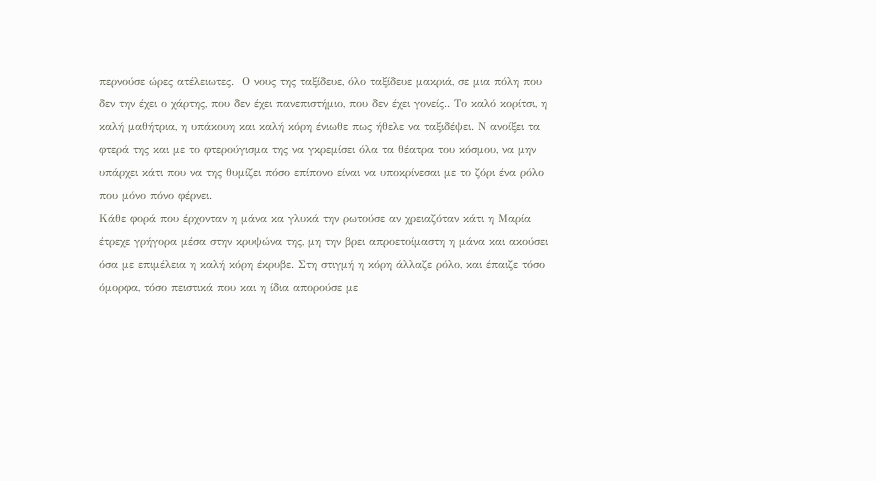περνούσε ώρες ατέλειωτες.  Ο νους της ταξίδευε, όλο ταξίδευε μακριά, σε μια πόλη που δεν την έχει ο χάρτης, που δεν έχει πανεπιστήμιο, που δεν έχει γονείς.. Το καλό κορίτσι, η καλή μαθήτρια, η υπάκουη και καλή κόρη ένιωθε πως ήθελε να ταξιδέψει. Ν ανοίξει τα φτερά της και με το φτερούγισμα της να γκρεμίσει όλα τα θέατρα του κόσμου, να μην υπάρχει κάτι που να της θυμίζει πόσο επίπονο είναι να υποκρίνεσαι με το ζόρι ένα ρόλο που μόνο πόνο φέρνει.
Κάθε φορά που έρχονταν η μάνα κα γλυκά την ρωτούσε αν χρειαζόταν κάτι η Μαρία έτρεχε γρήγορα μέσα στην κρυψώνα της, μη την βρει απροετοίμαστη η μάνα και ακούσει όσα με επιμέλεια η καλή κόρη έκρυβε. Στη στιγμή η κόρη άλλαζε ρόλο, και έπαιζε τόσο  όμορφα, τόσο πειστικά που και η ίδια απορούσε με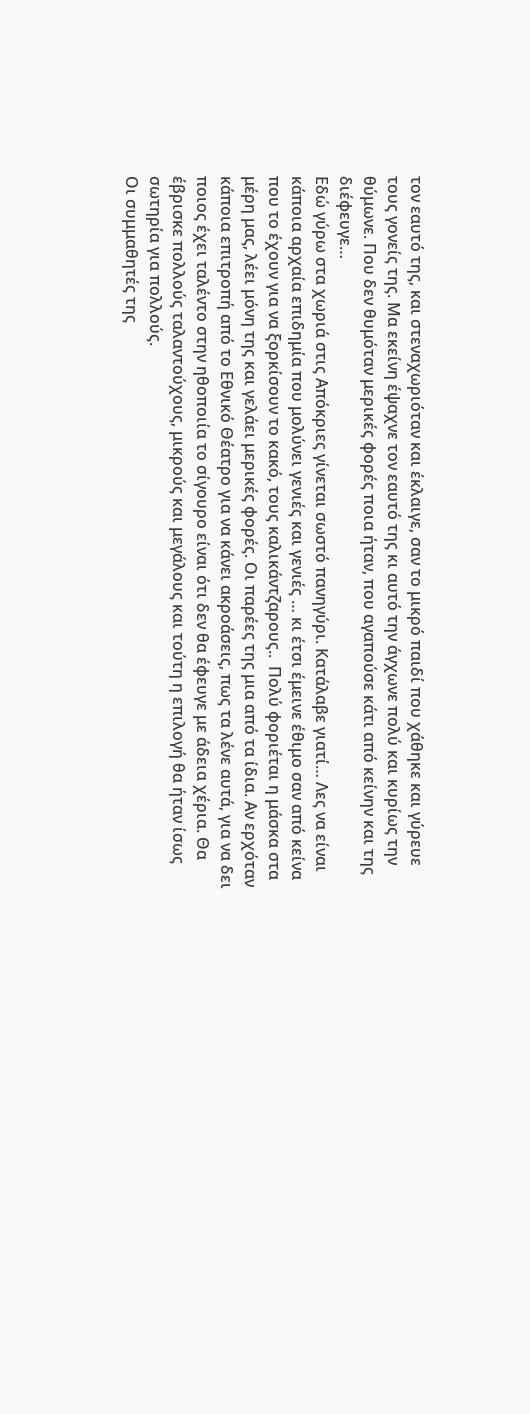τον εαυτό της, και στεναχωριόταν και έκλαιγε, σαν το μικρό παιδί που χάθηκε και γύρευε τους γονείς της. Μα εκείνη έψαχνε τον εαυτό της κι αυτό την άγχωνε πολύ και κυρίως την θύμωνε. Που δεν θυμόταν μερικές φορές ποια ήταν, που αγαπούσε κάτι από κείνην και της διέφευγε…
Εδώ γύρω στα χωριά στις Απόκριες γίνεται σωστό πανηγύρι. Κατάλαβε γιατί… Λες να είναι κάποια αρχαία επιδημία που μολύνει γενιές και γενιές … κι έτσι έμεινε έθιμο σαν από κείνα που το έχουν για να ξορκίσουν το κακό, τους καλικάντζαρους..  Πολύ φοριέται η μάσκα στα μέρη μας, λέει μόνη της και γελάει μερικές φορές. Οι παρέες της μια από τα ίδια. Αν ερχόταν κάποια επιτροπή από το Εθνικό Θέατρο για να κάνει ακροάσεις, πως τα λένε αυτά, για να δει ποιος έχει ταλέντο στην ηθοποιία το σίγουρο είναι ότι δεν θα έφευγε με άδεια χέρια. Θα έβρισκε πολλούς ταλαντούχους, μικρούς και μεγάλους και τούτη η επιλογή θα ήταν ίσως σωτηρία για πολλούς.
Οι συμμαθητές της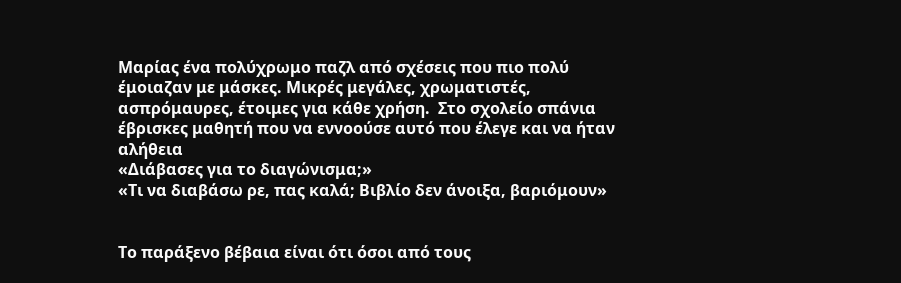Μαρίας ένα πολύχρωμο παζλ από σχέσεις που πιο πολύ έμοιαζαν με μάσκες. Μικρές μεγάλες, χρωματιστές, ασπρόμαυρες, έτοιμες για κάθε χρήση.  Στο σχολείο σπάνια έβρισκες μαθητή που να εννοούσε αυτό που έλεγε και να ήταν αλήθεια
«Διάβασες για το διαγώνισμα;»
«Τι να διαβάσω ρε, πας καλά; Βιβλίο δεν άνοιξα, βαριόμουν»


Το παράξενο βέβαια είναι ότι όσοι από τους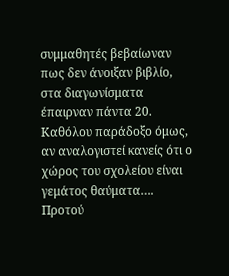συμμαθητές βεβαίωναν πως δεν άνοιξαν βιβλίο, στα διαγωνίσματα έπαιρναν πάντα 20. Καθόλου παράδοξο όμως, αν αναλογιστεί κανείς ότι ο χώρος του σχολείου είναι γεμάτος θαύματα….
Προτού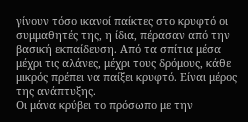γίνουν τόσο ικανοί παίκτες στο κρυφτό οι συμμαθητές της, η ίδια, πέρασαν από την βασική εκπαίδευση. Από τα σπίτια μέσα μέχρι τις αλάνες, μέχρι τους δρόμους, κάθε μικρός πρέπει να παίξει κρυφτό. Είναι μέρος της ανάπτυξης.
Οι μάνα κρύβει το πρόσωπο με την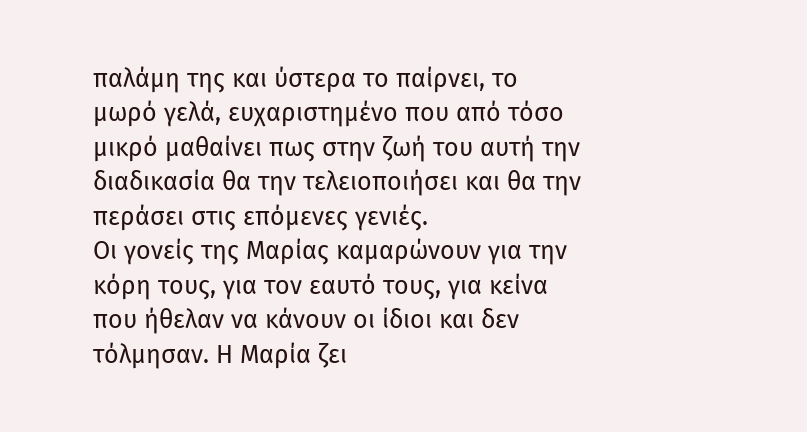παλάμη της και ύστερα το παίρνει, το μωρό γελά, ευχαριστημένο που από τόσο μικρό μαθαίνει πως στην ζωή του αυτή την διαδικασία θα την τελειοποιήσει και θα την περάσει στις επόμενες γενιές.
Οι γονείς της Μαρίας καμαρώνουν για την κόρη τους, για τον εαυτό τους, για κείνα που ήθελαν να κάνουν οι ίδιοι και δεν τόλμησαν. Η Μαρία ζει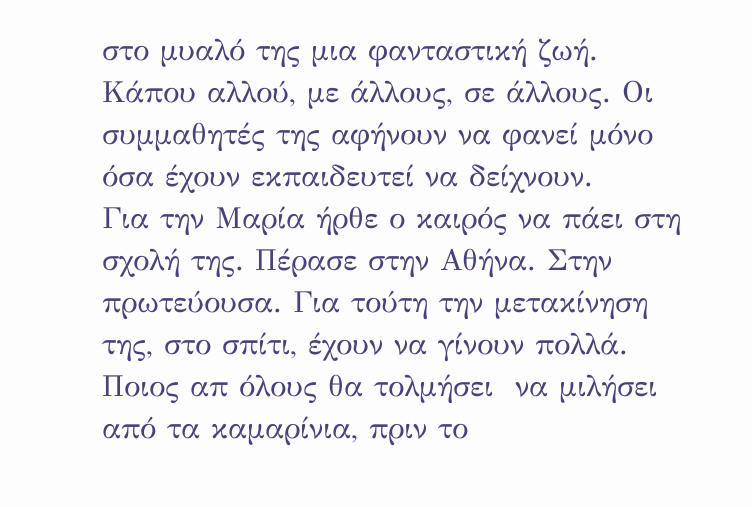στο μυαλό της μια φανταστική ζωή. Κάπου αλλού, με άλλους, σε άλλους. Οι συμμαθητές της αφήνουν να φανεί μόνο όσα έχουν εκπαιδευτεί να δείχνουν.
Για την Μαρία ήρθε ο καιρός να πάει στη σχολή της. Πέρασε στην Αθήνα. Στην πρωτεύουσα. Για τούτη την μετακίνηση της, στο σπίτι, έχουν να γίνουν πολλά. Ποιος απ όλους θα τολμήσει  να μιλήσει από τα καμαρίνια, πριν το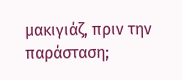μακιγιάζ, πριν την παράσταση;